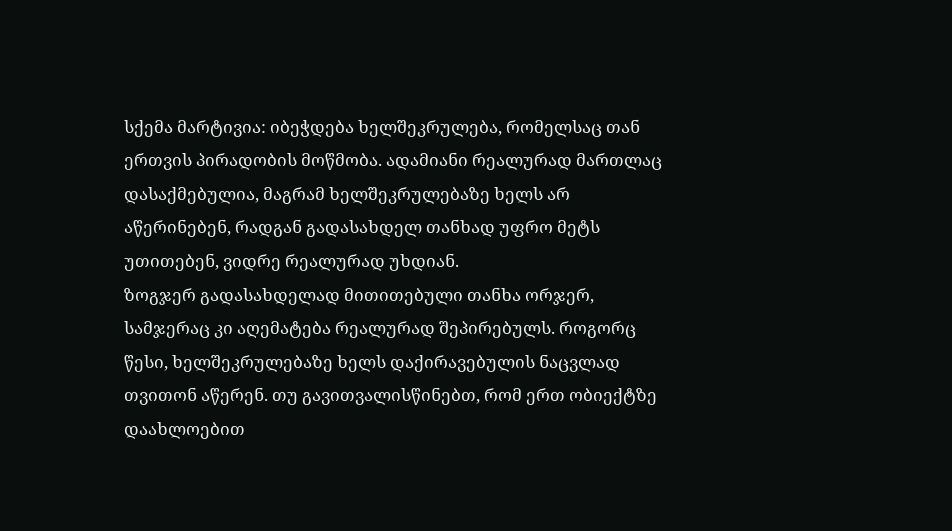სქემა მარტივია: იბეჭდება ხელშეკრულება, რომელსაც თან ერთვის პირადობის მოწმობა. ადამიანი რეალურად მართლაც დასაქმებულია, მაგრამ ხელშეკრულებაზე ხელს არ აწერინებენ, რადგან გადასახდელ თანხად უფრო მეტს უთითებენ, ვიდრე რეალურად უხდიან.
ზოგჯერ გადასახდელად მითითებული თანხა ორჯერ, სამჯერაც კი აღემატება რეალურად შეპირებულს. როგორც წესი, ხელშეკრულებაზე ხელს დაქირავებულის ნაცვლად თვითონ აწერენ. თუ გავითვალისწინებთ, რომ ერთ ობიექტზე დაახლოებით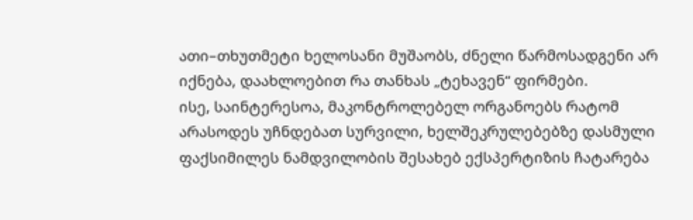ათი–თხუთმეტი ხელოსანი მუშაობს, ძნელი წარმოსადგენი არ იქნება, დაახლოებით რა თანხას „ტეხავენ“ ფირმები.
ისე, საინტერესოა, მაკონტროლებელ ორგანოებს რატომ არასოდეს უჩნდებათ სურვილი, ხელშეკრულებებზე დასმული ფაქსიმილეს ნამდვილობის შესახებ ექსპერტიზის ჩატარება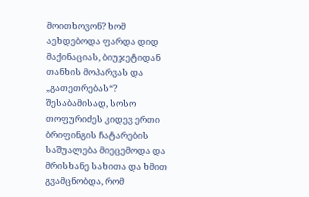მოითხოვონ? ხომ აეხდებოდა ფარდა დიდ მაქინაციას, ბიუჯეტიდან თანხის მოპარვას და „გათეთრებას“? შესაბამისად, სოსო თოფურიძეს კიდევ ერთი ბრიფინგის ჩატარების საშუალება მიეცემოდა და მრისხანე სახითა და ხმით გვამცნობდა, რომ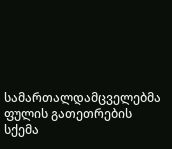სამართალდამცველებმა ფულის გათეთრების სქემა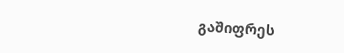გაშიფრეს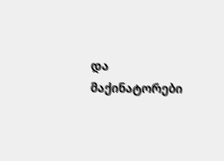და მაქინატორები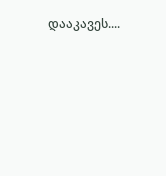დააკავეს....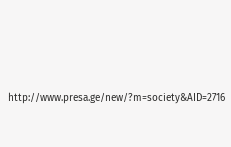http://www.presa.ge/new/?m=society&AID=2716